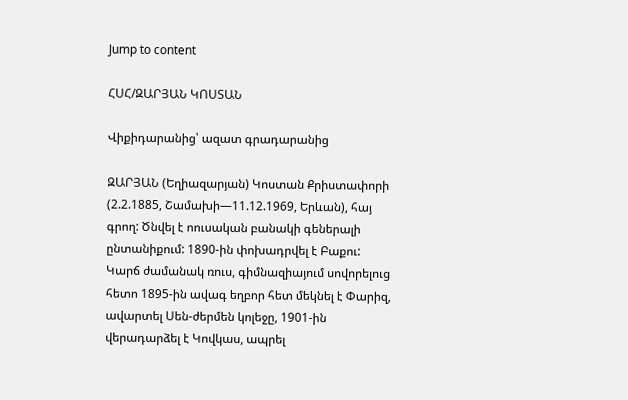Jump to content

ՀՍՀ/ԶԱՐՅԱՆ ԿՈՍՏԱՆ

Վիքիդարանից՝ ազատ գրադարանից

ԶԱՐՅԱՆ (Եղիազարյան) Կոստան Քրիստափորի (2.2.1885, Շամախի—11.12.1969, Երևան), հայ գրող: Ծնվել է ոուսական բանակի գեներալի ընտանիքում: 1890-ին փոխադրվել է Բաքու: Կարճ ժամանակ ռուս, գիմնազիայում սովորելուց հետո 1895-ին ավագ եղբոր հետ մեկնել է Փարիզ, ավարտել Սեն-ժերմեն կոլեջը, 1901-ին վերադարձել է Կովկաս, ապրել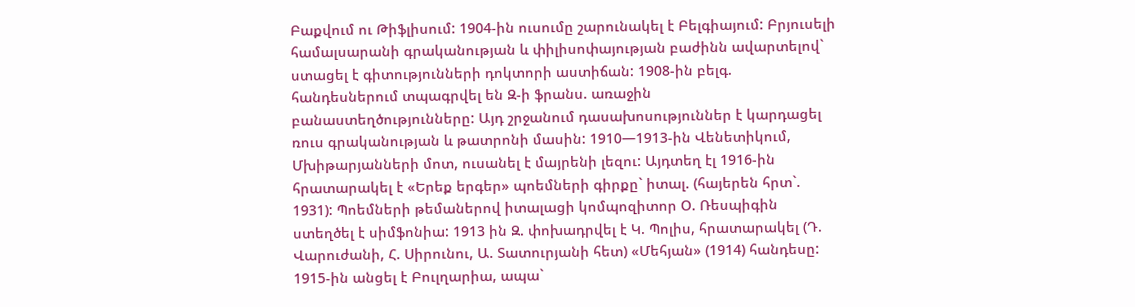Բաքվում ու Թիֆլիսում: 1904-ին ուսումը շարունակել է Բելգիայում: Բրյուսելի համալսարանի գրականության և փիլիսոփայության բաժինն ավարտելով` ստացել է գիտությունների դոկտորի աստիճան: 1908-ին բելգ. հանդեսներում տպագրվել են Զ-ի ֆրանս. առաջին բանաստեղծությունները: Այդ շրջանում դասախոսություններ է կարդացել ռուս գրականության և թատրոնի մասին: 1910—1913-ին Վենետիկում, Մխիթարյանների մոտ, ուսանել է մայրենի լեզու: Այդտեղ էլ 1916-ին հրատարակել է «Երեք երգեր» պոեմների գիրքը` իտալ. (հայերեն հրտ`. 1931): Պոեմների թեմաներով իտալացի կոմպոզիտոր Օ. Ռեսպիգին ստեղծել է սիմֆոնիա: 1913 ին Զ. փոխադրվել է Կ. Պոլիս, հրատարակել (Դ. Վարուժանի, Հ. Սիրունու, Ա. Տատուրյանի հետ) «Մեհյան» (1914) հանդեսը: 1915-ին անցել է Բուլղարիա, ապա`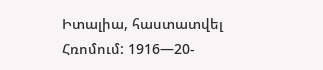Իտալիա, հաստատվել Հռոմում: 1916—20-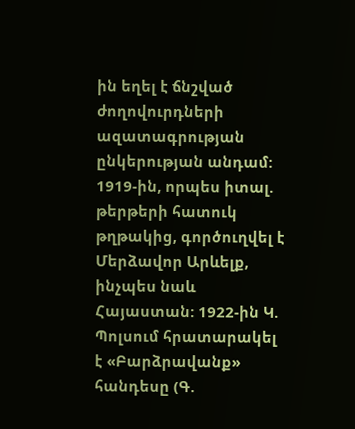ին եղել է ճնշված ժողովուրդների ազատագրության ընկերության անդամ: 1919-ին, որպես իտալ. թերթերի հատուկ թղթակից, գործուղվել է Մերձավոր Արևելք, ինչպես նաև Հայաստան: 1922-ին Կ. Պոլսում հրատարակել է «Բարձրավանք» հանդեսը (Գ.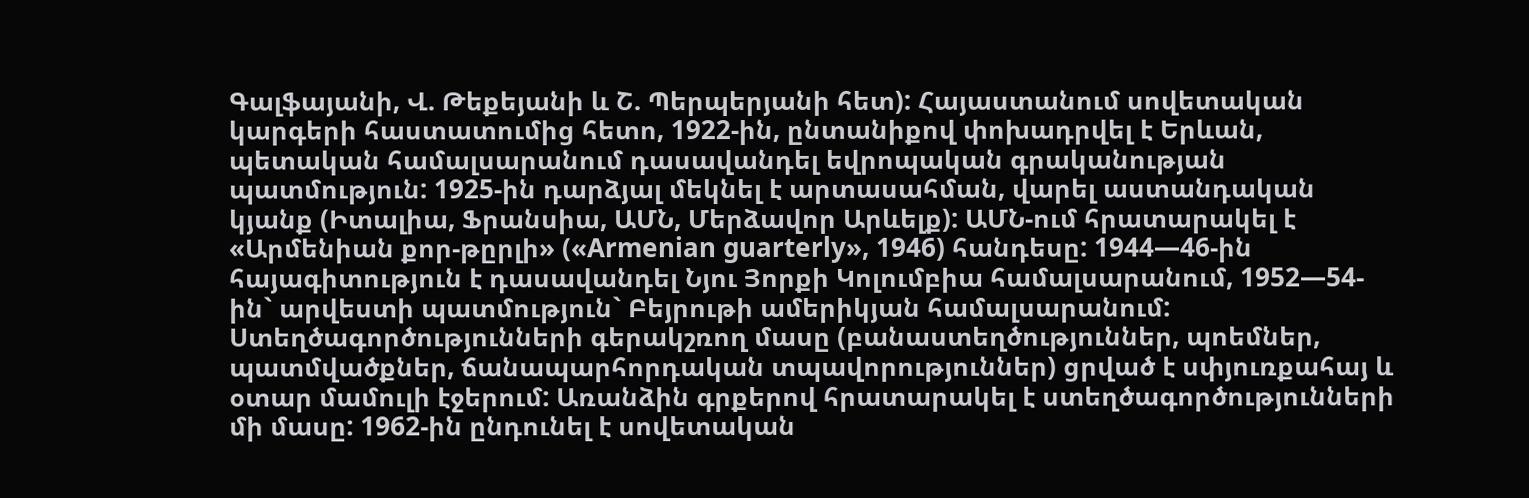Գալֆայանի, Վ. Թեքեյանի և Շ. Պերպերյանի հետ): Հայաստանում սովետական կարգերի հաստատումից հետո, 1922-ին, ընտանիքով փոխադրվել է Երևան, պետական համալսարանում դասավանդել եվրոպական գրականության պատմություն: 1925-ին դարձյալ մեկնել է արտասահման, վարել աստանդական կյանք (Իտալիա, Ֆրանսիա, ԱՄՆ, Մերձավոր Արևելք): ԱՄՆ-ում հրատարակել է «Արմենիան քոր-թըրլի» («Armenian guarterly», 1946) հանդեսը: 1944—46-ին հայագիտություն է դասավանդել Նյու Յորքի Կոլումբիա համալսարանում, 1952—54-ին` արվեստի պատմություն` Բեյրութի ամերիկյան համալսարանում: Ստեղծագործությունների գերակշռող մասը (բանաստեղծություններ, պոեմներ, պատմվածքներ, ճանապարհորդական տպավորություններ) ցրված է սփյուռքահայ և օտար մամուլի էջերում: Առանձին գրքերով հրատարակել է ստեղծագործությունների մի մասը: 1962-ին ընդունել է սովետական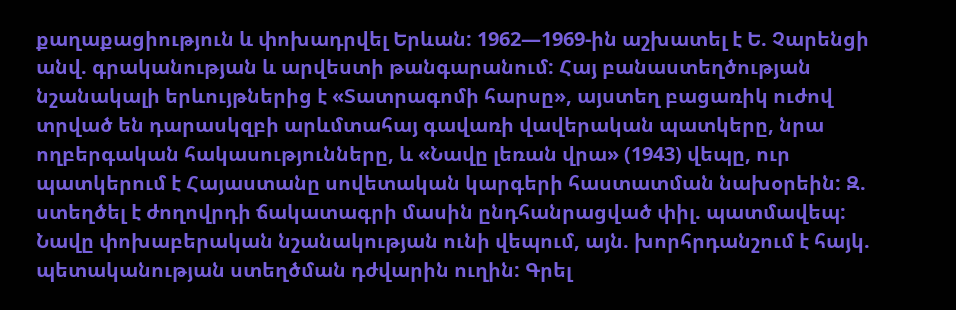քաղաքացիություն և փոխադրվել Երևան: 1962—1969-ին աշխատել է Ե. Չարենցի անվ. գրականության և արվեստի թանգարանում: Հայ բանաստեղծության նշանակալի երևույթներից է «Տատրագոմի հարսը», այստեղ բացառիկ ուժով տրված են դարասկզբի արևմտահայ գավառի վավերական պատկերը, նրա ողբերգական հակասությունները, և «Նավը լեռան վրա» (1943) վեպը, ուր պատկերում է Հայաստանը սովետական կարգերի հաստատման նախօրեին: Զ. ստեղծել է ժողովրդի ճակատագրի մասին ընդհանրացված փիլ. պատմավեպ: Նավը փոխաբերական նշանակության ունի վեպում, այն. խորհրդանշում է հայկ. պետականության ստեղծման դժվարին ուղին: Գրել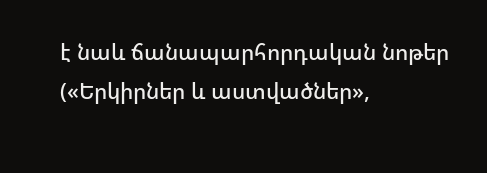է նաև ճանապարհորդական նոթեր («Երկիրներ և աստվածներ»,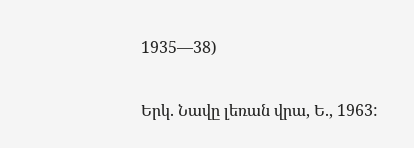1935—38)

Երկ. Նավը լեռան վրա, Ե., 1963: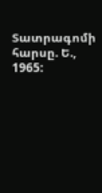Տատրագոմի հարսը. Ե., 1965: